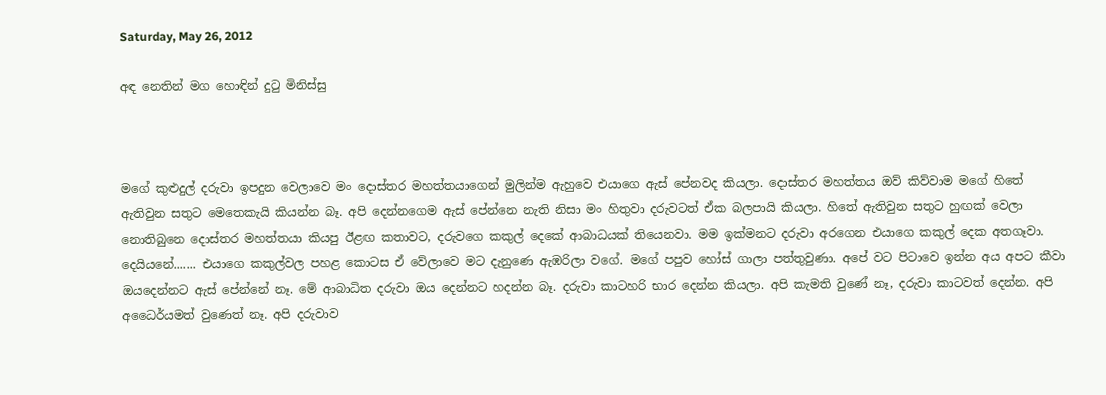Saturday, May 26, 2012

අඳ නෙතින් මග හොඳින් දුටු මිනිස්සු



මගේ කුළුදුල් දරුවා ඉපදුන වෙලාවෙ මං දොස්තර මහත්තයාගෙන් මුලින්ම ඇහුවෙ එයාගෙ ඇස් පේනවද කියලා. දොස්තර මහත්තය ඔව් කිව්වාම මගේ හිතේ ඇතිවුන සතුට මෙතෙකැයි කියන්න බෑ. අපි දෙන්නගෙම ඇස් පේන්නෙ නැති නිසා මං හිතුවා දරුවටත් ඒක බලපායි කියලා. හිතේ ඇතිවුන සතුට හුඟක් වෙලා නොතිබුනෙ දොස්තර මහත්තයා කියපු ඊළඟ කතාවට, දරුවගෙ කකුල් දෙකේ ආබාධයක් තියෙනවා. මම ඉක්මනට දරුවා අරගෙන එයාගෙ කකුල් දෙක අතගෑවා. දෙයියනේ....... එයාගෙ කකුල්වල පහළ කොටස ඒ වේලාවෙ මට දැනුණෙ ඇඹරිලා වගේ. මගේ පපුව හෝස් ගාලා පත්තුවුණා. අපේ වට පිටාවෙ ඉන්න අය අපට කීවා ඔයදෙන්නට ඇස් පේන්නේ නෑ. මේ ආබාධිත දරුවා ඔය දෙන්නට හදන්න බෑ. දරුවා කාටහරි භාර දෙන්න කියලා. අපි කැමති වුණේ නෑ, දරුවා කාටවත් දෙන්න. අපි අධෛර්යමත් වුණෙත් නෑ. අපි දරුවාව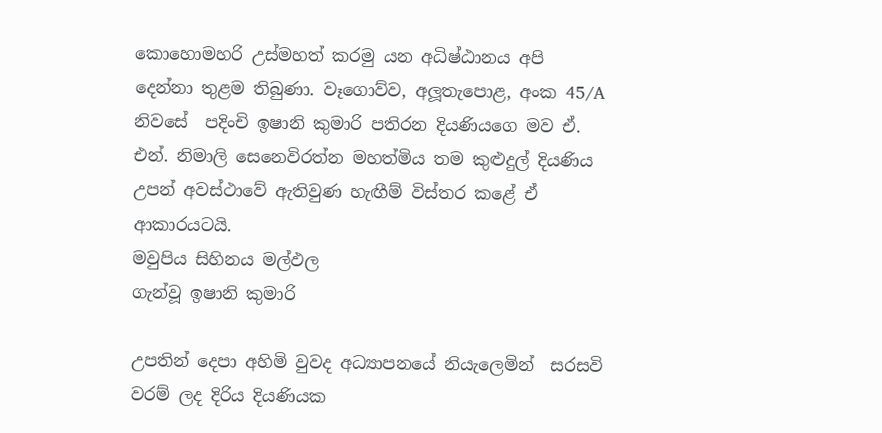කොහොමහරි උස්මහත් කරමු යන අධිෂ්ඨානය අපි දෙන්නා තුළම තිබුණා. වෑගොව්ව, අලූතැපොළ, අංක 45/A නිවසේ  පදිංචි ඉෂානි කුමාරි පතිරන දියණියගෙ මව ඒ. එන්. නිමාලි සෙනෙවිරත්න මහත්මිය තම කුළුදුල් දියණිය උපන් අවස්ථාවේ ඇතිවුණ හැඟීම් විස්තර කළේ ඒ ආකාරයටයි.
මවුපිය සිහිනය මල්ඵල
ගැන්වූ ඉෂානි කුමාරි

උපතින් දෙපා අහිමි වුවද අධ්‍යාපනයේ නියැලෙමින්  සරසවි වරම් ලද දිරිය දියණියක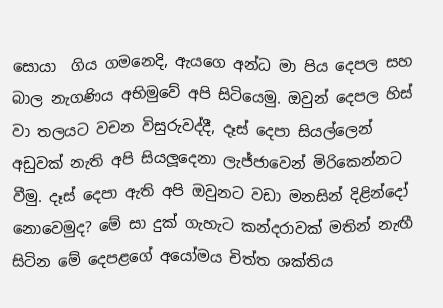සොයා  ගිය ගමනෙදි, ඇයගෙ අන්ධ මා පිය දෙපල සහ බාල නැගණිය අභිමුවේ අපි සිටියෙමු. ඔවුන් දෙපල හිස් වා තලයට වචන විසුරුවද්දී, දෑස් දෙපා සියල්ලෙන් අඩුවක් නැති අපි සියලූදෙනා ලැජ්ජාවෙන් මිරිකෙන්නට වීමු. දෑස් දෙපා ඇති අපි ඔවුනට වඩා මනසින් දිළින්දෝ නොවෙමුද? මේ සා දුක් ගැහැට කන්දරාවක් මතින් නැඟී සිටින මේ දෙපළගේ අයෝමය චිත්ත ශක්තිය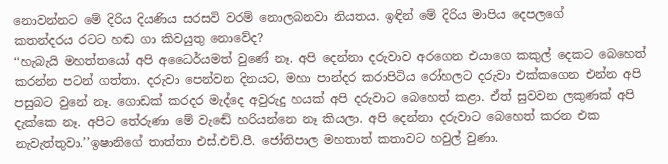නොවන්නට මේ දිරිය දියණිය සරසවි වරම් නොලබනවා නියතය. ඉඳින් මේ දිරිය මාපිය දෙපලගේ
කතන්දරය රටට හඬ ගා කිවයුතු නොවේද?
‘‘හැබැයි මහත්තයෝ අපි අධෛර්යමත් වුණේ නෑ. අපි දෙන්නා දරුවාව අරගෙන එයාගෙ කකුල් දෙකට බෙහෙත් කරන්න පටන් ගත්තා. දරුවා පෙන්වන දිනයට, මහා පාන්දර කරාපිටිය රෝහලට දරුවා එක්කගෙන එන්න අපි පසුබට වුනේ නෑ. ගොඩක් කරදර මැද්දෙ අවුරුදු හයක් අපි දරුවාට බෙහෙත් කළා. ඒත් සුවවන ලකුණක් අපි දැක්කෙ නෑ. අපිට තේරුණා මේ වැඬේ හරියන්නෙ නෑ කියලා. අපි දෙන්නා දරුවාට බෙහෙත් කරන එක නැවැත්තුවා.’’ඉෂානිගේ තාත්තා එස්.එච්.පී. ජෝතිපාල මහතාත් කතාවට හවුල් වුණා.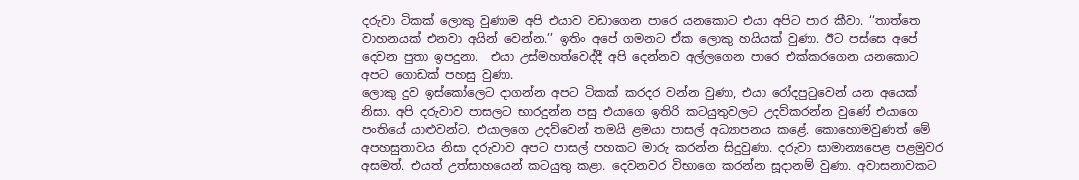දරුවා ටිකක් ලොකු වුණාම අපි එයාව වඩාගෙන පාරෙ යනකොට එයා අපිට පාර කීවා. ‘‘තාත්තෙ වාහනයක් එනවා අයින් වෙන්න.’’ ඉතිං අපේ ගමනට ඒක ලොකු හයියක් වුණා. ඊට පස්සෙ අපේ දෙවන පුතා ඉපදුනා.  එයා උස්මහත්වෙද්දී අපි දෙන්නව අල්ලගෙන පාරෙ එක්කරගෙන යනකොට අපට ගොඩක් පහසු වුණා.
ලොකු දුව ඉස්කෝලෙට දාගන්න අපට ටිකක් කරදර වන්න වුණා, එයා රෝදපුටුවෙන් යන අයෙක් නිසා. අපි දරුවාව පාසලට භාරදුන්න පසු එයාගෙ ඉතිරි කටයුතුවලට උදව්කරන්න වුණේ එයාගෙ පංතියේ යාළුවන්ට. එයාලගෙ උදව්වෙන් තමයි ළමයා පාසල් අධ්‍යාපනය කළේ. කොහොමවුණත් මේ අපහසුතාවය නිසා දරුවාව අපට පාසල් පහකට මාරු කරන්න සිදුවුණා. දරුවා සාමාන්‍යපෙළ පළමුවර අසමත්. එයත් උත්සාහයෙන් කටයුතු කළා. දෙවනවර විභාගෙ කරන්න සූදානම් වුණා. අවාසනාවකට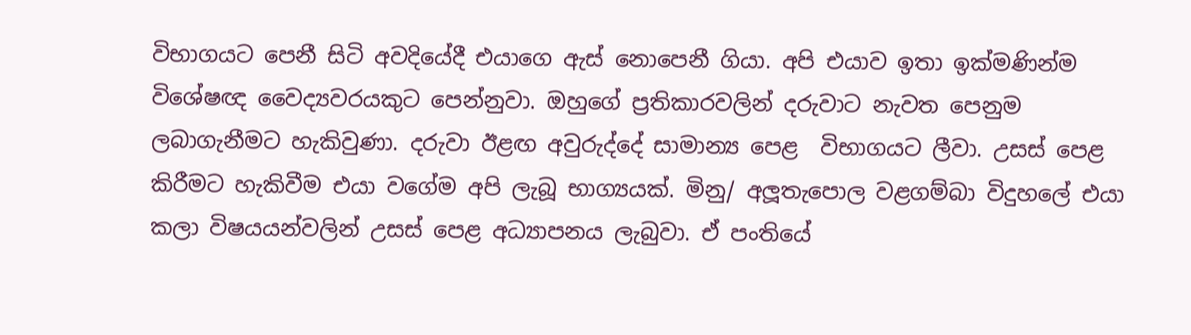විභාගයට පෙනී සිටි අවදියේදී එයාගෙ ඇස් නොපෙනී ගියා. අපි එයාව ඉතා ඉක්මණින්ම විශේෂඥ වෛද්‍යවරයකුට පෙන්නුවා. ඔහුගේ ප්‍රතිකාරවලින් දරුවාට නැවත පෙනුම ලබාගැනීමට හැකිවුණා. දරුවා ඊළඟ අවුරුද්දේ සාමාන්‍ය පෙළ  විභාගයට ලීවා. උසස් පෙළ
කිරීමට හැකිවීම එයා වගේම අපි ලැබූ භාග්‍යයක්. මිනු/ අලූතැපොල වළගම්බා විදුහලේ එයා කලා විෂයයන්වලින් උසස් පෙළ අධ්‍යාපනය ලැබුවා. ඒ පංතියේ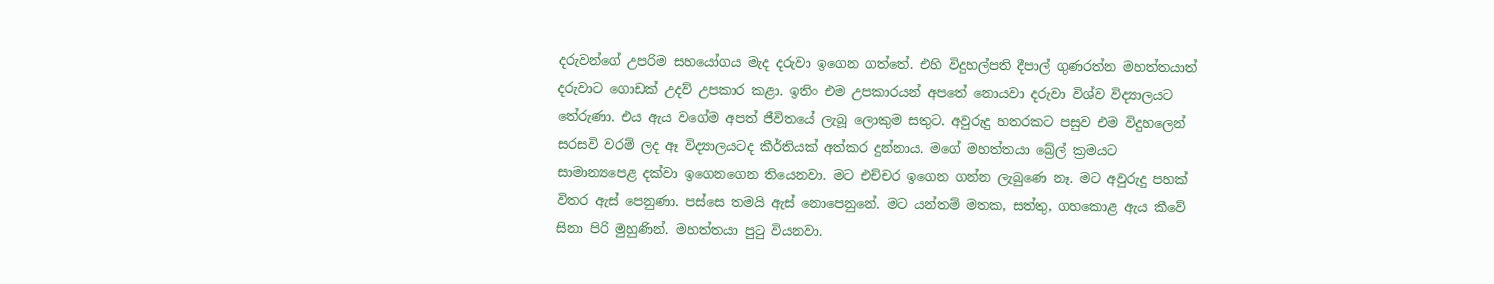දරුවන්ගේ උපරිම සහයෝගය මැද දරුවා ඉගෙන ගත්තේ. එහි විදුහල්පති දීපාල් ගුණරත්න මහත්තයාත් දරුවාට ගොඩක් උදව් උපකාර කළා. ඉතිං එම උපකාරයන් අපතේ නොයවා දරුවා විශ්ව විද්‍යාලයට තේරුණා. එය ඇය වගේම අපත් ජීවිතයේ ලැබූ ලොකුම සතුට. අවුරුදු හතරකට පසුව එම විදුහලෙන් සරසවි වරම් ලද ඈ විද්‍යාලයටද කීර්තියක් අත්කර දුන්නාය. මගේ මහත්තයා බ්‍රේල් ක්‍රමයට සාමාන්‍යපෙළ දක්වා ඉගෙනගෙන තියෙනවා. මට එච්චර ඉගෙන ගන්න ලැබුණෙ නෑ. මට අවුරුදු පහක් විතර ඇස් පෙනුණා. පස්සෙ තමයි ඇස් නොපෙනුනේ. මට යන්තම් මතක, සත්තු, ගහකොළ ඇය කීවේ සිනා පිරි මුහුණින්. මහත්තයා පුටු වියනවා.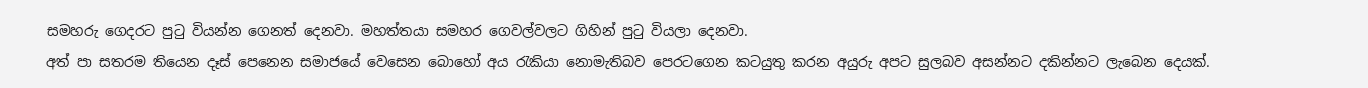සමහරු ගෙදරට පුටු වියන්න ගෙනත් දෙනවා. මහත්තයා සමහර ගෙවල්වලට ගිහින් පුටු වියලා දෙනවා.
අත් පා සතරම තියෙන දෑස් පෙනෙන සමාජයේ වෙසෙන බොහෝ අය රැකියා නොමැතිබව පෙරටගෙන කටයුතු කරන අයුරු අපට සුලබව අසන්නට දකින්නට ලැබෙන දෙයක්.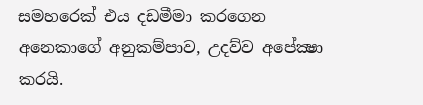සමහරෙක් එය දඩමීමා කරගෙන
අනෙකාගේ අනුකම්පාව, උදව්ව අපේක්‍ෂා කරයි.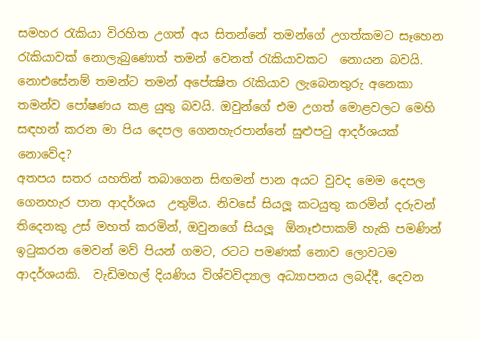සමහර රැකියා විරහිත උගත් අය සිතන්නේ තමන්ගේ උගත්කමට සෑහෙන රැකියාවක් නොලැබුණොත් තමන් වෙනත් රැකියාවකට  නොයන බවයි. නොඑසේනම් තමන්ට තමන් අපේක්‍ෂිත රැකියාව ලැබෙනතුරු අනෙකා තමන්ව පෝෂණය කළ යුතු බවයි. ඔවුන්ගේ එම උගත් මොළවලට මෙහි සඳහන් කරන මා පිය දෙපල ගෙනහැරපාන්නේ සුළුපටු ආදර්ශයක් නොවේද?
අතපය සතර යහතින් තබාගෙන සිඟමන් පාන අයට වුවද මෙම දෙපල ගෙනහැර පාන ආදර්ශය  උතුම්ය. නිවසේ සියලූ කටයුතු කරමින් දරුවන් තිදෙනකු උස් මහත් කරමින්, ඔවුනගේ සියලූ  ඕනෑඑපාකම් හැකි පමණින් ඉටුකරන මෙවන් මව් පියන් ගමට, රටට පමණක් නොව ලොවටම ආදර්ශයකි.  වැඩිමහල් දියණිය විශ්වවිද්‍යාල අධ්‍යාපනය ලබද්දී, දෙවන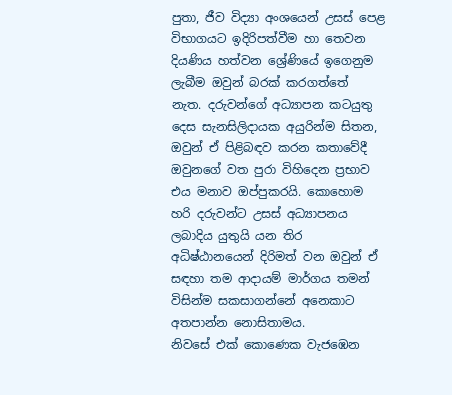පුතා, ජීව විද්‍යා අංශයෙන් උසස් පෙළ විභාගයට ඉදිරිපත්වීම හා තෙවන දියණිය හත්වන ශ්‍රේණියේ ඉගෙනුම ලැබීම ඔවුන් බරක් කරගත්තේ  නැත. දරුවන්ගේ අධ්‍යාපන කටයුතු දෙස සැනසිලිදායක අයුරින්ම සිතන, ඔවුන් ඒ පිළිබඳව කරන කතාවේදී ඔවුනගේ වත පුරා විහිදෙන ප්‍රභාව එය මනාව ඔප්පුකරයි. කොහොම හරි දරුවන්ට උසස් අධ්‍යාපනය ලබාදිය යුතුයි යන තිර අධිෂ්ඨානයෙන් දිරිමත් වන ඔවුන් ඒ සඳහා තම ආදායම් මාර්ගය තමන් විසින්ම සකසාගන්නේ අනෙකාට අතපාන්න නොසිතාමය.
නිවසේ එක් කොණෙක වැජඹෙන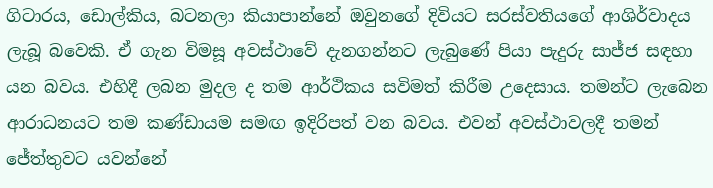ගිටාරය, ඩොල්කිය, බටනලා කියාපාන්නේ ඔවුනගේ දිවියට සරස්වතියගේ ආශිර්වාදය ලැබූ බවෙකි. ඒ ගැන විමසූ අවස්ථාවේ දැනගන්නට ලැබුණේ පියා පැදුරු සාජ්ජ සඳහා යන බවය. එහිදී ලබන මුදල ද තම ආර්ථිකය සවිමත් කිරීම උදෙසාය. තමන්ට ලැබෙන ආරාධනයට තම කණ්ඩායම සමඟ ඉදිරිපත් වන බවය. එවන් අවස්ථාවලදී තමන් ජේත්තුවට යවන්නේ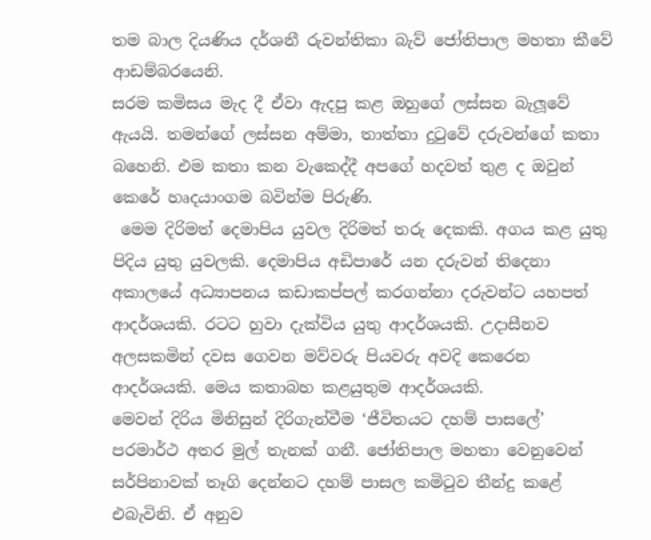තම බාල දියණිය දර්ශනී රුවන්තිකා බැව් ජෝතිපාල මහතා කීවේ ආඩම්බරයෙනි.
සරම කමිසය මැද දී ඒවා ඇදපු කළ ඔහුගේ ලස්සන බැලූවේ ඇයයි. තමන්ගේ ලස්සන අම්මා, තාත්තා දුටුවේ දරුවන්ගේ කතා බහෙනි. එම කතා කන වැකෙද්දී අපගේ හදවත් තුළ ද ඔවුන් කෙරේ හෘදයාංගම බවින්ම පිරුණි.
 මෙම දිරිමත් දෙමාපිය යුවල දිරිමත් තරු දෙකකි. අගය කළ යුතු පිදිය යුතු යුවලකි. දෙමාපිය අඩිපාරේ යන දරුවන් තිදෙනා අකාලයේ අධ්‍යාපනය කඩාකප්පල් කරගන්නා දරුවන්ට යහපත් ආදර්ශයකි. රටට හුවා දැක්විය යුතු ආදර්ශයකි. උදාසීනව අලසකමින් දවස ගෙවන මව්වරු පියවරු අවදි කෙරෙන ආදර්ශයකි. මෙය කතාබහ කළයුතුම ආදර්ශයකි.
මෙවන් දිරිය මිනිසුන් දිරිගැන්වීම ‘ජීවිතයට දහම් පාසලේ’ පරමාර්ථ අතර මුල් තැනක් ගනී. ජෝතිපාල මහතා වෙනුවෙන් සර්පිනාවක් තෑගි දෙන්නට දහම් පාසල කමිටුව තීන්දු කළේ එබැවිනි. ඒ අනුව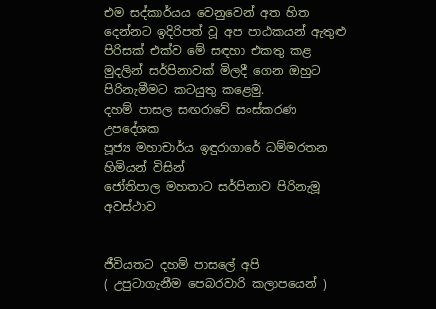එම සද්කාර්යය වෙනුවෙන් අත හිත දෙන්නට ඉදිරිපත් වූ අප පාඨකයන් ඇතුළු පිරිසක් එක්ව මේ සඳහා එකතු කළ මුදලින් සර්පිනාවක් මිලදී ගෙන ඔහුට පිරිනැමීමට කටයුතු කළෙමු.
දහම් පාසල සඟරාවේ සංස්කරණ උපදේශක
පූජ්‍ය මහාචාර්ය ඉඳුරාගාරේ ධම්මරතන හිමියන් විසින්
ජෝතිපාල මහතාට සර්පිනාව පිරිනැමූ අවස්ථාව


ජීවියතට දහම් පාසලේ අපි
( උපුටාගැනීම පෙබරවාරි කලාපයෙන් )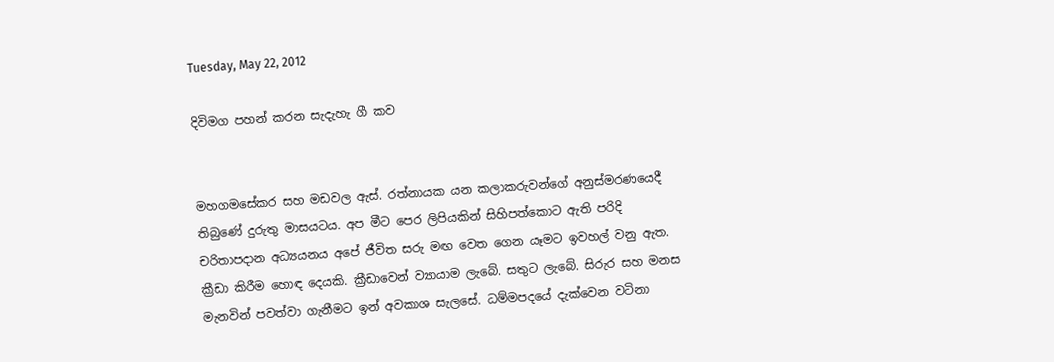Tuesday, May 22, 2012

දිවිමග පහන් කරන සැදැහැ ගී කව


මහගමසේකර සහ මඩවල ඇස්. රත්නායක යන කලාකරුවන්ගේ අනුස්මරණයෙදී තිබුණේ දුරුතු මාසයටය. අප මීට පෙර ලිපියකින් සිහිපත්කොට ඇති පරිදි චරිතාපදාන අධ්‍යයනය අපේ ජීවිත සරු මඟ වෙත ගෙන යෑමට ඉවහල් වනු ඇත. ක්‍රීඩා කිරීම හොඳ දෙයකි. ක්‍රීඩාවෙන් ව්‍යායාම ලැබේ. සතුට ලැබේ. සිරුර සහ මනස මැනවින් පවත්වා ගැනීමට ඉන් අවකාශ සැලසේ. ධම්මපදයේ දැක්වෙන වටිනා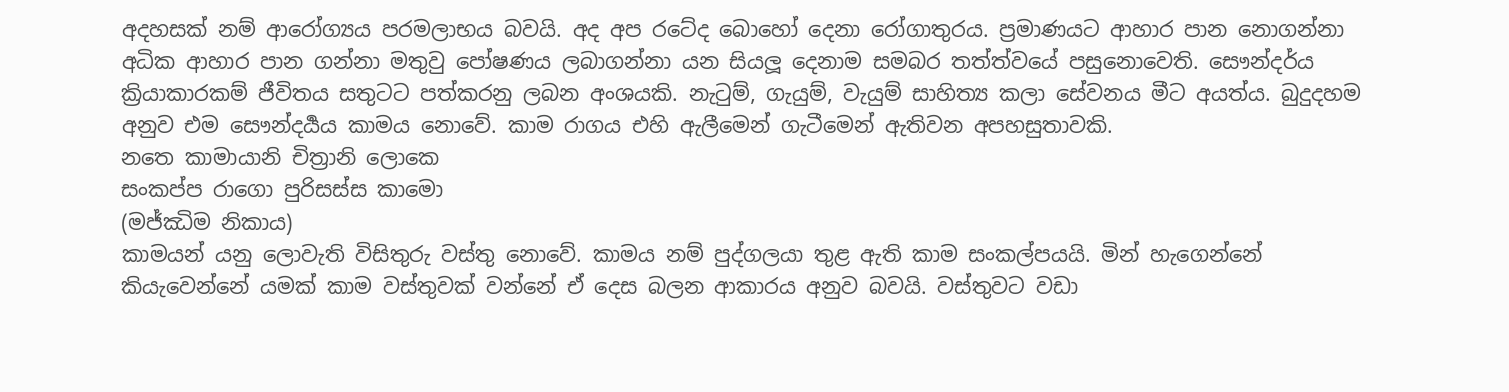අදහසක් නම් ආරෝග්‍යය පරමලාභය බවයි. අද අප රටේද බොහෝ දෙනා රෝගාතුරය. ප්‍රමාණයට ආහාර පාන නොගන්නා අධික ආහාර පාන ගන්නා මතුවු පෝෂණය ලබාගන්නා යන සියලූ දෙනාම සමබර තත්ත්වයේ පසුනොවෙති. සෞන්දර්ය ක්‍රියාකාරකම් ජීවිතය සතුටට පත්කරනු ලබන අංශයකි. නැටුම්, ගැයුම්, වැයුම් සාහිත්‍ය කලා සේවනය මීට අයත්ය. බුදුදහම අනුව එම සෞන්දර්‍යය කාමය නොවේ. කාම රාගය එහි ඇලීමෙන් ගැටීමෙන් ඇතිවන අපහසුතාවකි.
නතෙ කාමායානි චිත්‍රානි ලොකෙ
සංකප්ප රාගො පුරිසස්ස කාමො
(මජ්ඣිම නිකාය)
කාමයන් යනු ලොවැති විසිතුරු වස්තු නොවේ. කාමය නම් පුද්ගලයා තුළ ඇති කාම සංකල්පයයි. මින් හැ‍‍ගෙන්නේ කියැවෙන්නේ යමක් කාම වස්තුවක් වන්නේ ඒ දෙස බලන ආකාරය අනුව බවයි. වස්තුවට වඩා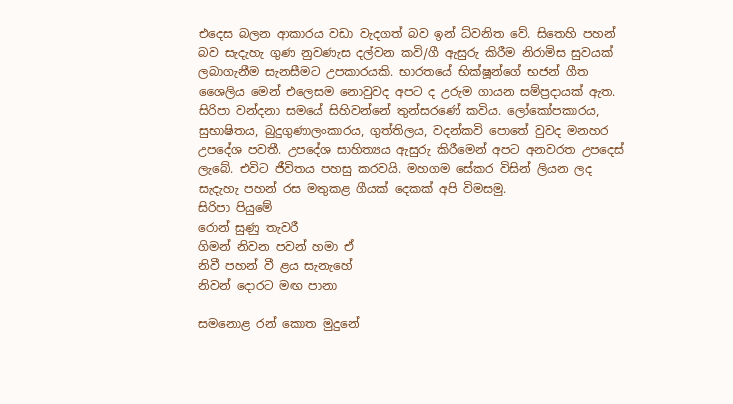එදෙස බලන ආකාරය වඩා වැදගත් බව ඉන් ධ්වනිත වේ. සිතෙහි පහන් බව සැදැහැ ගුණ නුවණැස දල්වන කවි/ගී ඇසුරු කිරීම නිරාමිස සුවයක් ලබාගැනීම සැනසීමට උපකාරයකි. භාරතයේ භික්ෂූන්ගේ භජන් ගීත ශෛලිය මෙන් එලෙසම නොවුවද අපට ද උරුම ගායන සම්ප්‍රදායක් ඇත. සිරිපා වන්දනා සමයේ සිහිවන්නේ තුන්සරණේ කවිය. ලෝකෝපකාරය, සුභාෂිතය, බුදුගුණාලංකාරය, ගුත්තිලය, වදන්කවි පොතේ වුවද මනහර උපදේශ පවතී. උපදේශ සාහිත්‍යය ඇසුරු කිරීමෙන් අපට අනවරත උපදෙස් ලැබේ. එවිට ජීවිතය පහසු කරවයි. මහගම සේකර විසින් ලියන ලද සැදැහැ පහන් රස මතුකළ ගීයක් දෙකක් අපි විමසමු.
සිරිපා පියුමේ
රොන් සුණු තැවරී
ගිමන් නිවන පවන් හමා ඒ
නිවී පහන් වී ළය සැනැහේ
නිවන් දොරට මඟ පානා

සමනොළ රන් කොත මුදුනේ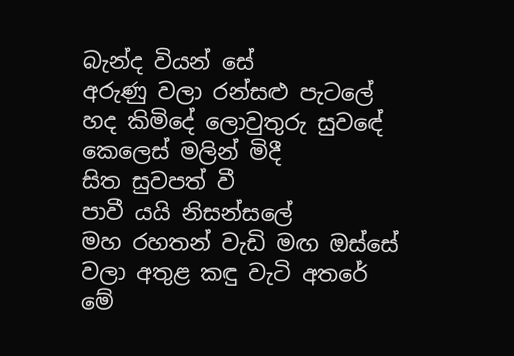බැන්ද වියන් සේ
අරුණු වලා රන්සළු පැටලේ
හද කිමිදේ ලොවුතුරු සුවඳේ
කෙලෙස් මලින් මිදී
සිත සුවපත් වී
පාවී යයි නිසන්සලේ
මහ රහතන් වැඩි මඟ ඔස්සේ
වලා අතුළ කඳු වැටි අතරේ
මේ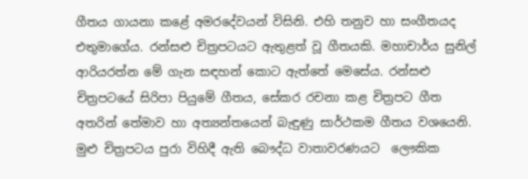ගීතය ගායනා කළේ අමරදේවයන් විසිනි. එහි තනුව හා සංගීතයද එතුමාගේය. රන්සළු චිත්‍රපටයට ඇතුළත් වූ ගීතයකි. මහාචාර්ය සුනිල් ආරියරත්න මේ ගැන සඳහන් කොට ඇත්තේ මෙසේය. රන්සළු චිත්‍රපටයේ සිරිපා පියුමේ ගීතය, සේකර රචනා කළ චිත්‍රපට ගීත අතරින් තේමාව හා අත්‍යන්තයෙන් බැඳුණු සාර්ථකම ගීතය වශයෙනි. මුළු චිත්‍රපටය පුරා විහිදී ඇති බෞද්ධ වාතාවරණයට  ලෞකික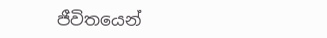ජීවිතයෙන්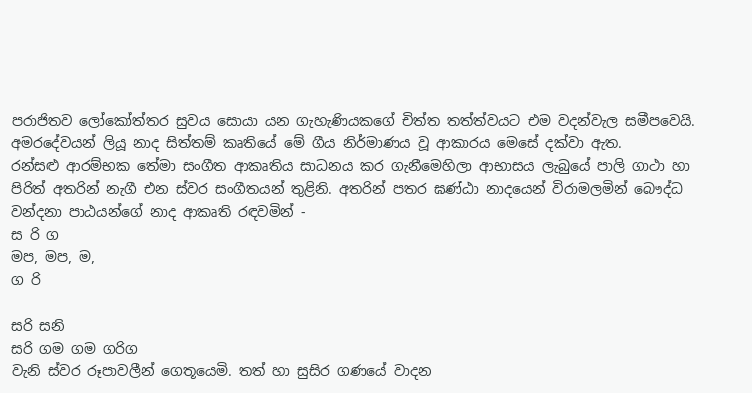පරාජිතව ලෝකෝත්තර සුවය සොයා යන ගැහැණියකගේ චිත්ත තත්ත්වයට එම වදන්වැල සමීපවෙයි. අමරදේවයන් ලියූ නාද සිත්තම් කෘතියේ මේ ගීය නිර්මාණය වූ ආකාරය මෙසේ දක්වා ඇත.
රන්සළු ආරම්භක තේමා සංගීත ආකෘතිය සාධනය කර ගැනීමෙහිලා ආභාසය ලැබුයේ පාලි ගාථා හා පිරිත් අතරින් නැගී එන ස්වර සංගීතයන් තුළිනි. අතරින් පතර ඝණ්ඨා නාදයෙන් විරාමලමින් බෞද්ධ වන්දනා පාඨයන්ගේ නාද ආකෘති රඳවමින් -
ස රි ග
මප, මප, ම,
ග රි

සරි සනි
සරි ගම ගම ගරිග
වැනි ස්වර රූපාවලීන් ගෙතූයෙමි. තත් හා සුසිර ගණයේ වාදන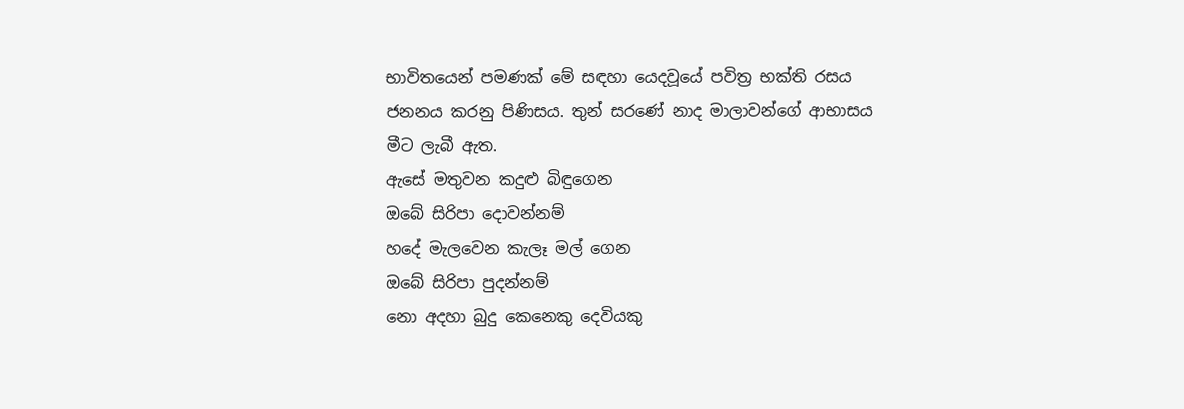භාවිතයෙන් පමණක් මේ සඳහා යෙදවූයේ පවිත්‍ර භක්ති රසය ජනනය කරනු පිණිසය. තුන් සරණේ නාද මාලාවන්ගේ ආභාසය මීට ලැබී ඇත.
ඇසේ මතුවන කදුළු බිඳුගෙන
ඔබේ සිරිපා දොවන්නම්
හදේ මැලවෙන කැලෑ මල් ගෙන
ඔබේ සිරිපා පුදන්නම්
නො අදහා බුදු කෙනෙකු දෙවියකු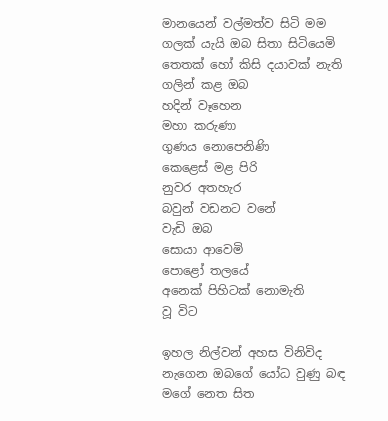මානයෙන් වල්මත්ව සිටි මම
ගලක් යැයි ඔබ සිතා සිටියෙමි
තෙතක් හෝ කිසි දයාවක් නැති
ගලින් කළ ඔබ
හදින් වෑහෙන
මහා කරුණා
ගුණය නොපෙනිණි
කෙළෙස් මළ පිරි
නුවර අතහැර
බවුන් වඩනට වනේ
වැඩි ඔබ
සොයා ආවෙමි
පොළෝ තලයේ
අනෙක් පිහිටක් නොමැති
වූ විට

ඉහල නිල්වන් අහස විනිවිද
නැගෙන ඔබගේ යෝධ වුණු බඳ
මගේ නෙත සිත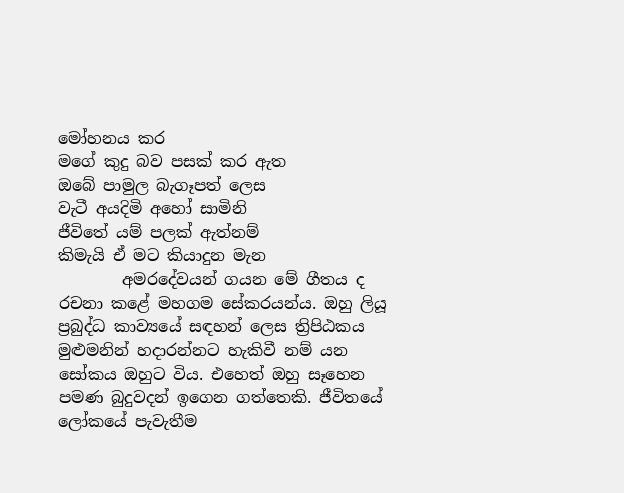මෝහනය කර
මගේ කුදු බව පසක් කර ඇත
ඔබේ පාමුල බැගෑපත් ලෙස
වැටී අයදිමි අහෝ සාමිනි
ජීවිතේ යම් පලක් ඇත්නම්
කිමැයි ඒ මට කියාදුන මැන
        අමරදේවයන් ගයන මේ ගීතය ද රචනා කළේ මහගම සේකරයන්ය. ඔහු ලියූ ප්‍රබුද්ධ කාව්‍යයේ සඳහන් ලෙස ත්‍රිපිඨකය මුළුමනින් හදාරන්නට හැකිවී නම් යන සෝකය ඔහුට විය. එහෙත් ඔහු සෑහෙන පමණ බුදුවදන් ඉගෙන ගත්තෙකි. ජීවිතයේ ලෝකයේ පැවැතීම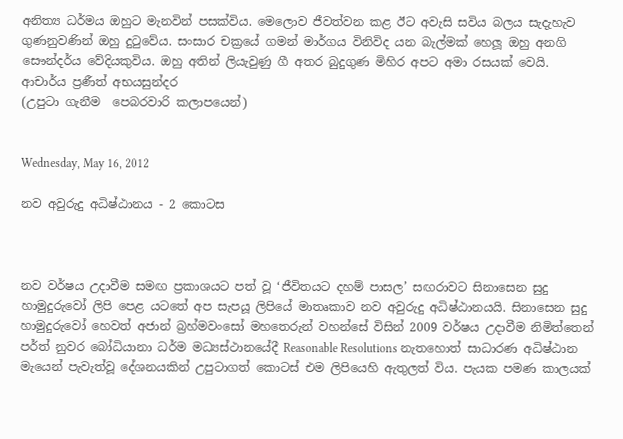අනිත්‍ය ධර්මය ඔහුට මැනවින් පසක්විය. මෙලොව ජීවත්වන කළ ඊට අවැසි සවිය බලය සැදැහැව ගුණනුවණින් ඔහු දුටුවේය. සංසාර චක්‍රයේ ගමන් මාර්ගය විනිවිද යන බැල්මක් හෙලූ ඔහු අනගි සෞන්දර්ය වේදියකුවිය. ඔහු අතින් ලියැවුණු ගී අතර බුදුගුණ මිහිර අපට අමා රසයක් වෙයි.
ආචාර්ය ප්‍රණීත් අභයසුන්දර
(උපුටා ගැනීම  පෙබරවාරි කලාපයෙන්)


Wednesday, May 16, 2012

නව අවුරුදු අධිෂ්ඨානය - 2 කොටස



නව වර්ෂය උදාවීම සමඟ ප්‍රකාශයට පත් වූ ‘ජීවිතයට දහම් පාසල’ සඟරාවට සිනාසෙන සුදු හාමුදුරුවෝ ලිපි පෙළ යටතේ අප සැපයූ ලිපියේ මාතෘකාව නව අවුරුදු අධිෂ්ඨානයයි. සිනාසෙන සුදු හාමුදුරුවෝ හෙවත් අජාන් බ්‍රහ්මවංසෝ මහතෙරුන් වහන්සේ විසින් 2009 වර්ෂය උදාවීම නිමිත්තෙන් පර්ත් නුවර බෝධියානා ධර්ම මධ්‍යස්ථානයේදී Reasonable Resolutions නැතහොත් සාධාරණ අධිෂ්ඨාන මැයෙන් පැවැත්වූ දේශනයකින් උපුටාගත් කොටස් එම ලිපියෙහි ඇතුලත් විය. පැයක පමණ කාලයක්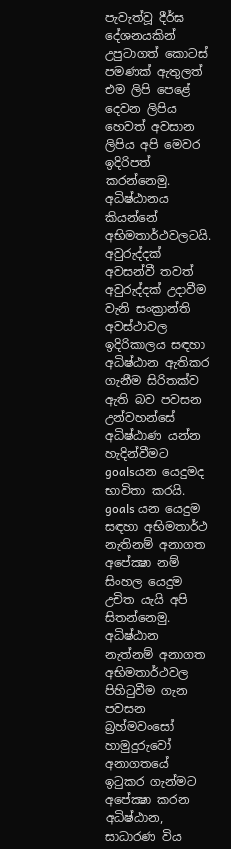පැවැත්වූ දීර්ඝ දේශනයකින් උපුටාගත් කොටස් පමණක් ඇතුලත් එම ලිපි පෙළේ දෙවන ලිපිය හෙවත් අවසාන ලිපිය අපි මෙවර ඉදිරිපත් කරන්නෙමු.
අධිෂ්ඨානය කියන්නේ අභිමතාර්ථවලටයි.
අවුරුද්දක් අවසන්වී තවත් අවුරුද්දක් උදාවීම වැනි සංක්‍රාන්ති අවස්ථාවල ඉදිරිකාලය සඳහා අධිෂ්ඨාන ඇතිකර ගැනීම සිරිතක්ව ඇති බව පවසන උන්වහන්සේ අධිෂ්ඨාණ යන්න හැදින්වීමට goalsයන යෙදුමද භාවිතා කරයි. goals යන යෙදුම සඳහා අභිමතාර්ථ නැතිනම් අනාගත අපේක්‍ෂා නම් සිංහල යෙදුම උචිත යැයි අපි සිතන්නෙමු. අධිෂ්ඨාන නැත්නම් අනාගත අභිමතාර්ථවල පිහිටුවීම ගැන පවසන බ්‍රහ්මවංසෝ හාමුදුරුවෝ අනාගතයේ ඉටුකර ගැන්මට අපේක්‍ෂා කරන අධිෂ්ඨාන, සාධාරණ විය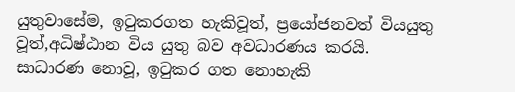යුතුවාසේම, ඉටුකරගත හැකිවූත්, ප්‍රයෝජනවත් වියයුතු වූත්,අධිෂ්ඨාන විය යුතු බව අවධාරණය කරයි.
සාධාරණ නොවූ, ඉටුකර ගත නොහැකි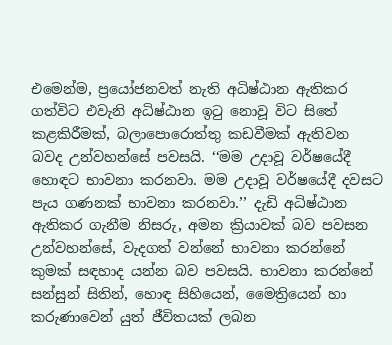එමෙන්ම, ප්‍රයෝජනවත් නැති අධිෂ්ඨාන ඇතිකර ගත්විට එවැනි අධිෂ්ඨාන ඉටු නොවූ විට සිතේ කළකිරීමක්, බලාපොරොත්තු කඩවීමක් ඇතිවන බවද උන්වහන්සේ පවසයි. ‘‘මම උදාවූ වර්ෂයේදී හොඳට භාවනා කරනවා. මම උදාවූ වර්ෂයේදී දවසට පැය ගණනක් භාවනා කරනවා.’’ දැඩි අධිෂ්ඨාන ඇතිකර ගැනීම නිසරු, අමන ක්‍රියාවක් බව පවසන උන්වහන්සේ, වැදගත් වන්නේ භාවනා කරන්නේ කුමක් සඳහාද යන්න බව පවසයි. භාවනා කරන්නේ සන්සුන් සිතින්, හොඳ සිහියෙන්, මෛත්‍රියෙන් හා කරුණාවෙන් යුත් ජීවිතයක් ලබන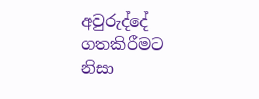අවුරුද්දේ ගතකිරීමට නිසා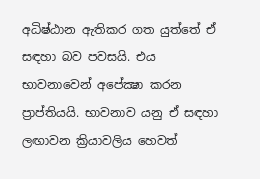අධිෂ්ඨාන ඇතිකර ගත යුත්තේ ඒ සඳහා බව පවසයි. එය භාවනාවෙන් අපේක්‍ෂා කරන ප්‍රාප්තියයි. භාවනාව යනු ඒ සඳහා ලඟාවන ක්‍රියාවලිය හෙවත්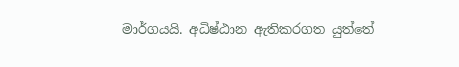මාර්ගයයි. අධිෂ්ඨාන ඇතිකරගත යුත්තේ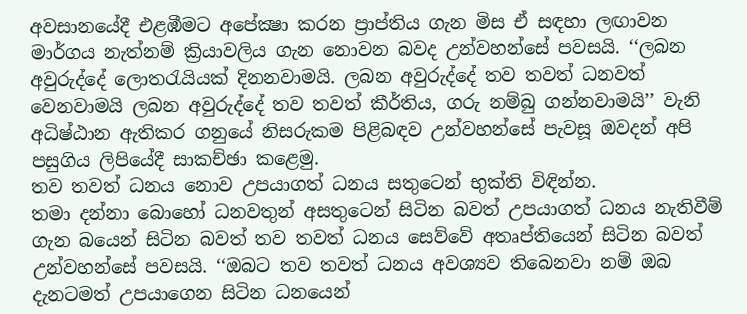අවසානයේදී එළඹීමට අපේක්‍ෂා කරන ප්‍රාප්තිය ගැන මිස ඒ සඳහා ලඟාවන මාර්ගය නැත්නම් ක්‍රියාවලිය ගැන නොවන බවද උන්වහන්සේ පවසයි. ‘‘ලබන අවුරුද්දේ ලොතරැයියක් දිනනවාමයි. ලබන අවුරුද්දේ තව තවත් ධනවත් වෙනවාමයි ලබන අවුරුද්දේ තව තවත් කීර්තිය, ගරු නම්බු ගන්නවාමයි’’ වැනි අධිෂ්ඨාන ඇතිකර ගනුයේ නිසරුකම පිළිබඳව උන්වහන්සේ පැවසූ ඔවදන් අපි පසුගිය ලිපියේදී සාකච්ඡා කළෙමු.
තව තවත් ධනය නොව උපයාගත් ධනය සතුටෙන් භුක්ති විඳින්න.
තමා දන්නා බොහෝ ධනවතුන් අසතුටෙන් සිටින බවත් උපයාගත් ධනය නැතිවීම් ගැන බයෙන් සිටින බවත් තව තවත් ධනය සෙව්වේ අතෘප්තියෙන් සිටින බවත් උන්වහන්සේ පවසයි. ‘‘ඔබට තව තවත් ධනය අවශ්‍යව තිබෙනවා නම් ඔබ දැනටමත් උපයාගෙන සිටින ධනයෙන්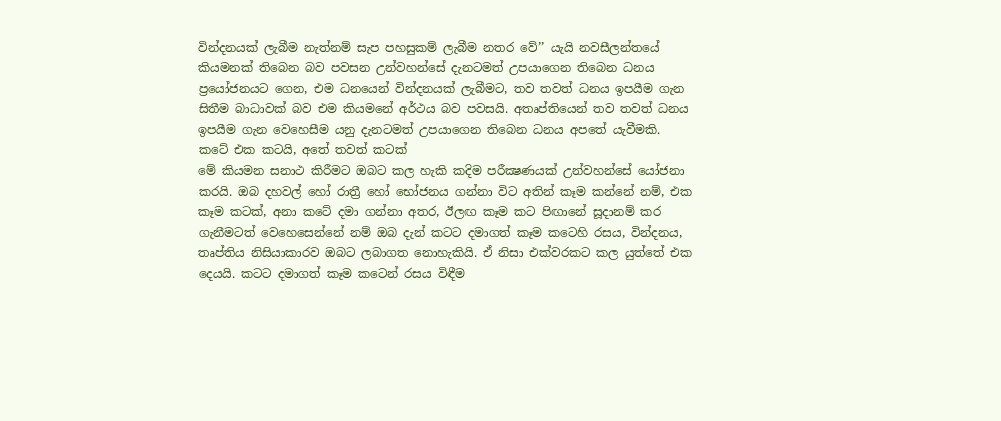වින්දනයක් ලැබීම නැත්නම් සැප පහසුකම් ලැබීම නතර වේ’’ යැයි නවසීලන්තයේ කියමනක් තිබෙන බව පවසන උන්වහන්සේ දැනටමත් උපයාගෙන තිබෙන ධනය ප්‍රයෝජනයට ගෙන, එම ධනයෙන් වින්දනයක් ලැබීමට, තව තවත් ධනය ඉපයීම ගැන සිතීම බාධාවක් බව එම කියමනේ අර්ථය බව පවසයි. අතෘප්තියෙන් තව තවත් ධනය ඉපයීම ගැන වෙහෙසීම යනු දැනටමත් උපයාගෙන තිබෙන ධනය අපතේ යැවීමකි.
කටේ එක කටයි, අතේ තවත් කටක්
මේ කියමන සනාථ කිරීමට ඔබට කල හැකි කදිම පරීක්‍ෂණයක් උන්වහන්සේ යෝජනා කරයි. ඔබ දහවල් හෝ රාත්‍රී හෝ භෝජනය ගන්නා විට අතින් කෑම කන්නේ නම්, එක කෑම කටක්, අනා කටේ දමා ගන්නා අතර, ඊලඟ කෑම කට පිඟානේ සූදානම් කර ගැනීමටත් වෙහෙසෙන්නේ නම් ඔබ දැන් කටට දමාගත් කෑම කටෙහි රසය, වින්දනය, තෘප්තිය නිසියාකාරව ඔබට ලබාගත නොහැකියි. ඒ නිසා එක්වරකට කල යුත්තේ එක දෙයයි. කටට දමාගත් කෑම කටෙන් රසය විඳීම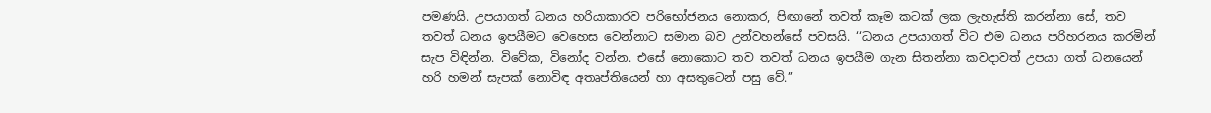පමණයි. උපයාගත් ධනය හරියාකාරව පරිභෝජනය නොකර, පිඟානේ තවත් කෑම කටක් ලක ලැහැස්ති කරන්නා සේ, තව තවත් ධනය ඉපයීමට වෙහෙස වෙන්නාට සමාන බව උන්වහන්සේ පවසයි. ‘‘ධනය උපයාගත් විට එම ධනය පරිහරනය කරමින් සැප විඳින්න. විවේක, විනෝද වන්න. එසේ නොකොට තව තවත් ධනය ඉපයීම ගැන සිතන්නා කවදාවත් උපයා ගත් ධනයෙන් හරි හමන් සැපක් නොවිඳ අතෘප්තියෙන් හා අසතුටෙන් පසු වේ.’’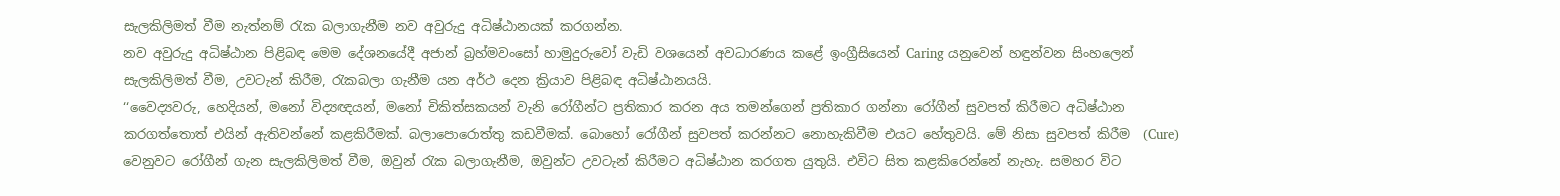සැලකිලිමත් වීම නැත්නම් රැක බලාගැනීම නව අවුරුදු අධිෂ්ඨානයක් කරගන්න.
නව අවුරුදු අධිෂ්ඨාන පිළිබඳ මෙම දේශනයේදී අජාන් බ්‍රහ්මවංසෝ හාමුදුරුවෝ වැඩි වශයෙන් අවධාරණය කළේ ඉංග්‍රීසියෙන් Caring යනුවෙන් හඳුන්වන සිංහලෙන් සැලකිලිමත් වීම, උවටැන් කිරීම, රැකබලා ගැනීම යන අර්ථ දෙන ක්‍රියාව පිළිබඳ අධිෂ්ඨානයයි.
‘‘වෛද්‍යවරු, හෙදියන්, මනෝ විද්‍යඥයන්, මනෝ චිකිත්සකයන් වැනි රෝගීන්ට ප්‍රතිකාර කරන අය තමන්ගෙන් ප්‍රතිකාර ගන්නා රෝගීන් සුවපත් කිරීමට අධිෂ්ඨාන කරගත්තොත් එයින් ඇතිවන්නේ කළකිරීමක්. බලාපොරොත්තු කඩවීමක්. බොහෝ රෝගීන් සුවපත් කරන්නට නොහැකිවීම එයට හේතුවයි. මේ නිසා සුවපත් කිරීම  (Cure) වෙනුවට රෝගීන් ගැන සැලකිලිමත් වීම, ඔවුන් රැක බලාගැනීම, ඔවුන්ට උවටැන් කිරීමට අධිෂ්ඨාන කරගත යුතුයි. එවිට සිත කළකිරෙන්නේ නැහැ. සමහර විට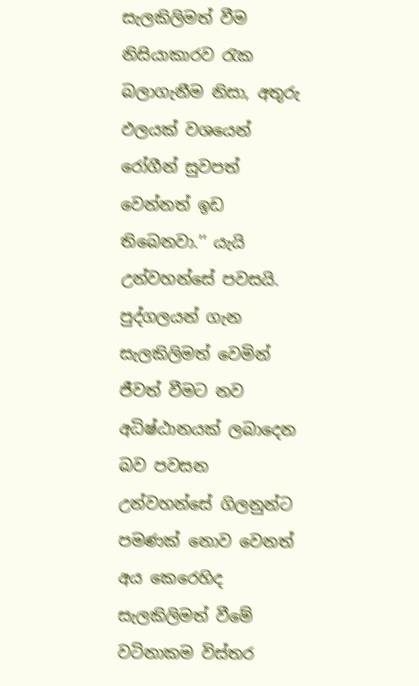සැලකිලිමත් වීම නිසියාකාරව රැක බලාගැනීම නිසා, අතුරු ඵලයක් වශයෙන් රෝගීන් සුවපත් වෙන්නත් ඉඩ තිබෙනවා.’’ යැයි උන්වහන්සේ පවසයි. පුද්ගලයන් ගැන සැලකිලිමත් වෙමින් ජීවත් වීමට නව අධිෂ්ඨානයක් ලබාදෙන බව පවසන උන්වහන්සේ ගිලනුන්ට පමණක් නොව වෙනත් අය කෙරෙහිද සැලකිලිමත් වීමේ වටිනාකම විස්තර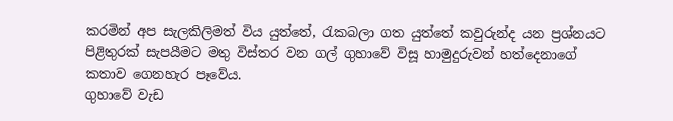කරමින් අප සැලකිලිමත් විය යුත්තේ, රැකබලා ගත යුත්තේ කවුරුන්ද යන ප්‍රශ්නයට පිළිතුරක් සැපයීමට මතු විස්තර වන ගල් ගුහාවේ විසූ හාමුදුරුවන් හත්දෙනාගේ කතාව ගෙනහැර පෑවේය.
ගුහාවේ වැඩ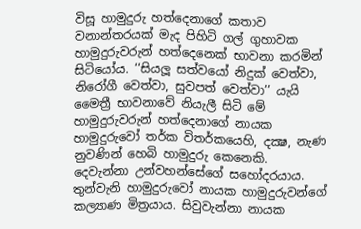විසූ හාමුදුරු හත්දෙනාගේ කතාව
වනාන්තරයක් මැද පිහිටි ගල් ගුහාවක හාමුදුරුවරුන් හත්දෙනෙක් භාවනා කරමින් සිටියෝය. ‘‘සියලූ සත්වයෝ නිදුක් වෙත්වා, නිරෝගී වෙත්වා, සුවපත් වෙත්වා’’ යැයි මෛත්‍රී භාවනාවේ නියැලී සිටි මේ හාමුදුරුවරුන් හත්දෙනාගේ නායක හාමුදුරුවෝ තර්ක විතර්කයෙහි, දක්‍ෂ, නැණ නුවණින් හෙබි හාමුදුරු කෙනෙකි.
දෙවැන්නා උන්වහන්සේගේ සහෝදරයාය. තුන්වැනි හාමුදුරුවෝ නායක හාමුදුරුවන්ගේ කල්‍යාණ මිත්‍රයාය. සිවුවැන්නා නායක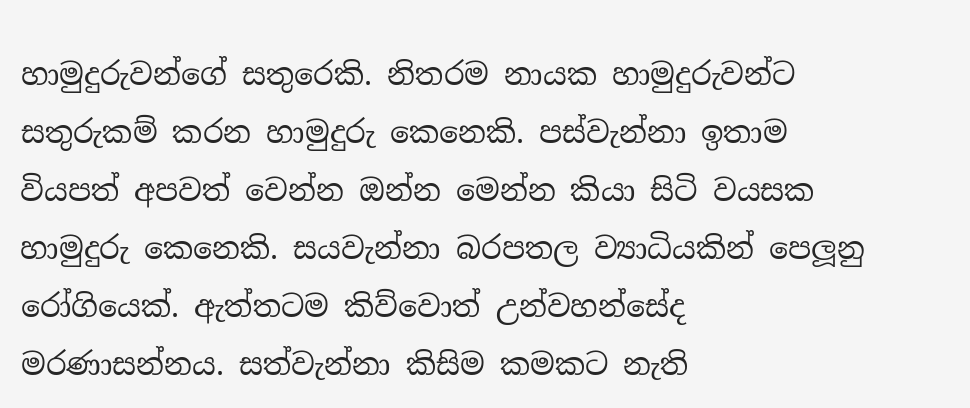හාමුදුරුවන්ගේ සතුරෙකි. නිතරම නායක හාමුදුරුවන්ට සතුරුකම් කරන හාමුදුරු කෙනෙකි. පස්වැන්නා ඉතාම වියපත් අපවත් වෙන්න ඔන්න මෙන්න කියා සිටි වයසක හාමුදුරු කෙනෙකි. සයවැන්නා බරපතල ව්‍යාධියකින් පෙලූනු රෝගියෙක්. ඇත්තටම කිව්වොත් උන්වහන්සේද මරණාසන්නය. සත්වැන්නා කිසිම කමකට නැති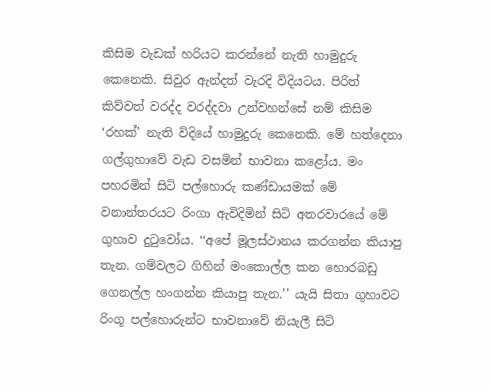කිසිම වැඩක් හරියට කරන්නේ නැති හාමුදුරු කෙනෙකි. සිවුර ඇන්දත් වැරදි විදියටය. පිරිත් කිව්වත් වරද්ද වරද්දවා උන්වහන්සේ නම් කිසිම ‘රහක්’ නැති විදියේ හාමුදුරු කෙනෙකි. මේ හත්දෙනා ගල්ගුහාවේ වැඩ වසමින් භාවනා කළෝය. මං පහරමින් සිටි පල්හොරු කණ්ඩායමක් මේ වනාන්තරයට රිංගා ඇවිදිමින් සිටි අතරවාරයේ මේ ගුහාව දුටුවෝය. ‘‘අපේ මූලස්ථානය කරගන්න කියාපු තැන. ගම්වලට ගිහින් මංකොල්ල කන හොරබඩු ගෙනල්ල හංගන්න කියාපු තැන.’’ යැයි සිතා ගුහාවට රිංගූ පල්හොරුන්ට භාවනාවේ නියැලී සිටි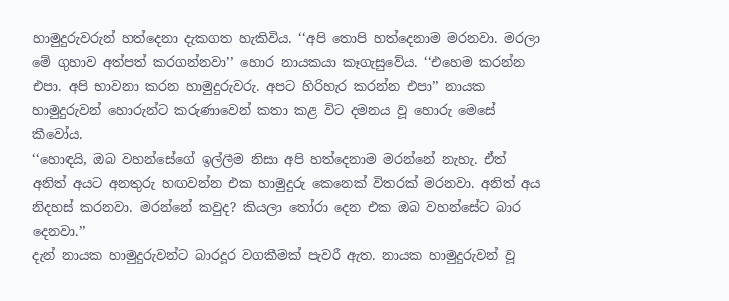හාමුදුරුවරුන් හත්දෙනා දැකගත හැකිවිය. ‘‘අපි තොපි හත්දෙනාම මරනවා. මරලා මේ ගුහාව අත්පත් කරගන්නවා’’ හොර නායකයා කෑගැසුවේය. ‘‘එහෙම කරන්න එපා. අපි භාවනා කරන හාමුදුරුවරු. අපට හිරිහැර කරන්න එපා’’ නායක හාමුදුරුවන් හොරුන්ට කරුණාවෙන් කතා කළ විට දමනය වූ හොරු මෙසේ කීවෝය.
‘‘හොඳයි, ඔබ වහන්සේගේ ඉල්ලීම නිසා අපි හත්දෙනාම මරන්නේ නැහැ. ඒත් අනිත් අයට අනතුරු හඟවන්න එක හාමුදුරු කෙනෙක් විතරක් මරනවා. අනිත් අය නිදහස් කරනවා. මරන්නේ කවුද? කියලා තෝරා දෙන එක ඔබ වහන්සේට බාර දෙනවා.’’
දැන් නායක හාමුදුරුවන්ට බාරදූර වගකීමක් පැවරී ඇත. නායක හාමුදුරුවන් වූ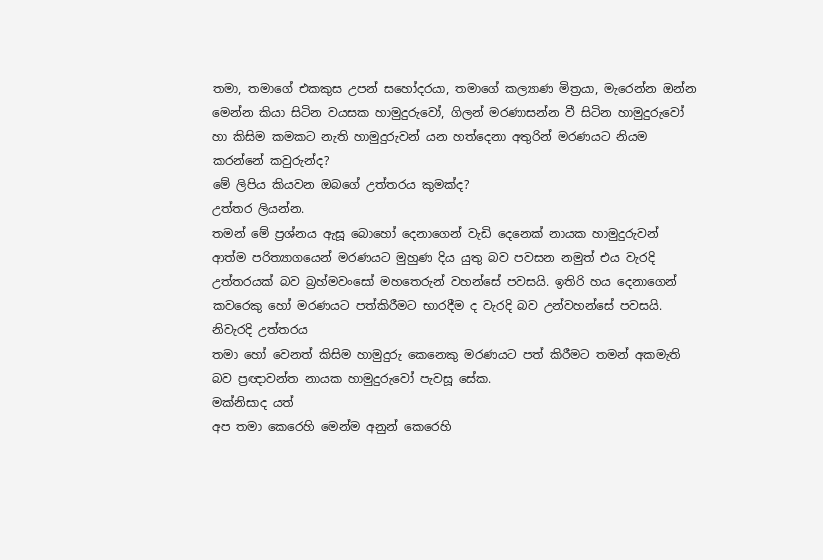තමා, තමාගේ එකකුස උපන් සහෝදරයා, තමාගේ කල්‍යාණ මිත්‍රයා, මැරෙන්න ඔන්න මෙන්න කියා සිටින වයසක හාමුදුරුවෝ, ගිලන් මරණාසන්න වී සිටින හාමුදුරුවෝ හා කිසිම කමකට නැති හාමුදුරුවන් යන හත්දෙනා අතුරින් මරණයට නියම කරන්නේ කවුරුන්ද?
මේ ලිපිය කියවන ඔබගේ උත්තරය කුමක්ද?
උත්තර ලියන්න.
තමන් මේ ප්‍රශ්නය ඇසූ බොහෝ දෙනාගෙන් වැඩි දෙනෙක් නායක හාමුදුරුවන් ආත්ම පරිත්‍යාගයෙන් මරණයට මුහුණ දිය යුතු බව පවසන නමුත් එය වැරදි උත්තරයක් බව බ්‍රහ්මවංසෝ මහතෙරුන් වහන්සේ පවසයි. ඉතිරි හය දෙනාගෙන් කවරෙකු හෝ මරණයට පත්කිරීමට භාරදීම ද වැරදි බව උන්වහන්සේ පවසයි.
නිවැරදි උත්තරය
තමා හෝ වෙනත් කිසිම හාමුදුරු කෙනෙකු මරණයට පත් කිරීමට තමන් අකමැති බව ප්‍රඥාවන්ත නායක හාමුදුරුවෝ පැවසූ සේක.
මක්නිසාද යත්
අප තමා කෙරෙහි මෙන්ම අනුන් කෙරෙහි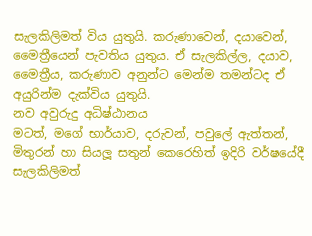සැලකිලිමත් විය යුතුයි. කරුණාවෙන්, දයාවෙන්, මෛත්‍රීයෙන් පැවතිය යුතුය. ඒ සැලකිල්ල, දයාව, මෛත්‍රීය, කරුණාව අනුන්ට මෙන්ම තමන්ටද ඒ අයුරින්ම දැක්විය යුතුයි.
නව අවුරුදු අධිෂ්ඨානය
මටත්, මගේ භාර්යාව, දරුවන්, පවුලේ ඇත්තන්, මිතුරන් හා සියලූ සතුන් කෙරෙහිත් ඉදිරි වර්ෂයේදී සැලකිලිමත්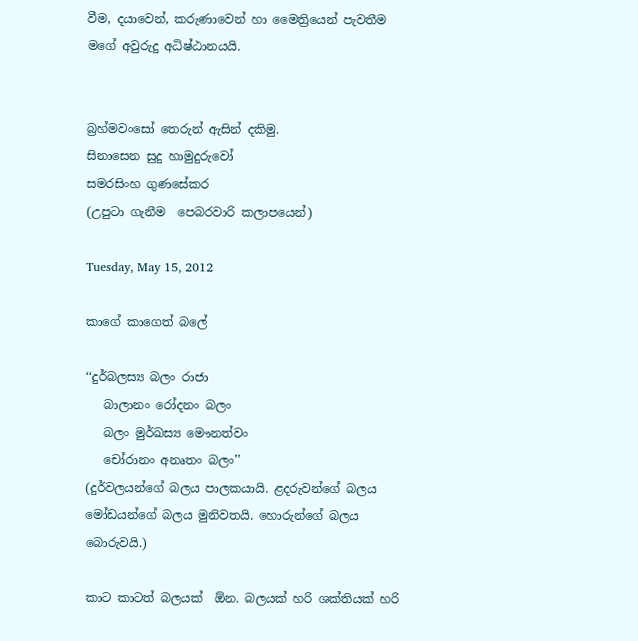වීම, දයාවෙන්, කරුණාවෙන් හා මෛත්‍රියෙන් පැවතීම මගේ අවුරුදු අධිෂ්ඨානයයි.


බ්‍රහ්මවංසෝ තෙරුන් ඇසින් දකිමු.
සිනාසෙන සුදු හාමුදුරුවෝ
සමරසිංහ ගුණසේකර
(උපුටා ගැනීම  පෙබරවාරි කලාපයෙන්)

Tuesday, May 15, 2012

කාගේ කාගෙත් බලේ

‘‘දුර්බලස්‍ය බලං රාජා
   බාලානං රෝදනං බලං
   බලං මුර්ඛස්‍ය මෞනත්වං
   චෝරානං අනෘතං බලං’’
(දුර්වලයන්ගේ බලය පාලකයායි. ළදරුවන්ගේ බලය මෝඩයන්ගේ බලය මුනිවතයි. හොරුන්ගේ බලය බොරුවයි.)

කාට කාටත් බලයක්  ඕන. බලයක් හරි ශක්තියක් හරි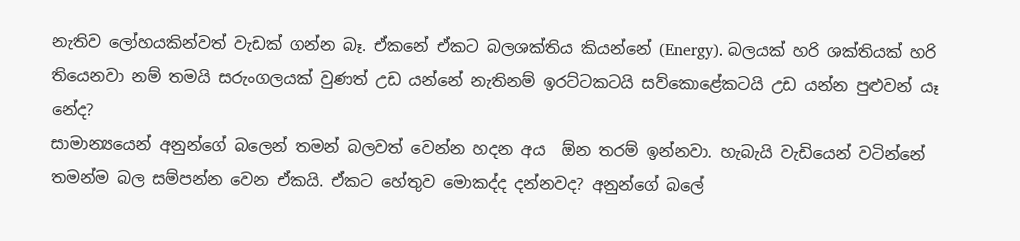නැතිව ලෝහයකින්වත් වැඩක් ගන්න බෑ. ඒකනේ ඒකට බලශක්තිය කියන්නේ (Energy). බලයක් හරි ශක්තියක් හරි තියෙනවා නම් තමයි සරුංගලයක් වුණත් උඩ යන්නේ නැතිනම් ඉරට්ටකටයි සව්කොළේකටයි උඩ යන්න පුළුවන් යෑ නේද?
සාමාන්‍යයෙන් අනුන්ගේ බලෙන් තමන් බලවත් වෙන්න හදන අය  ඕන තරම් ඉන්නවා. හැබැයි වැඩියෙන් වටින්නේ තමන්ම බල සම්පන්න වෙන ඒකයි. ඒකට හේතුව මොකද්ද දන්නවද? අනුන්ගේ බලේ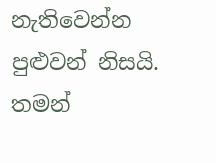නැතිවෙන්න පුළුවන් නිසයි. තමන්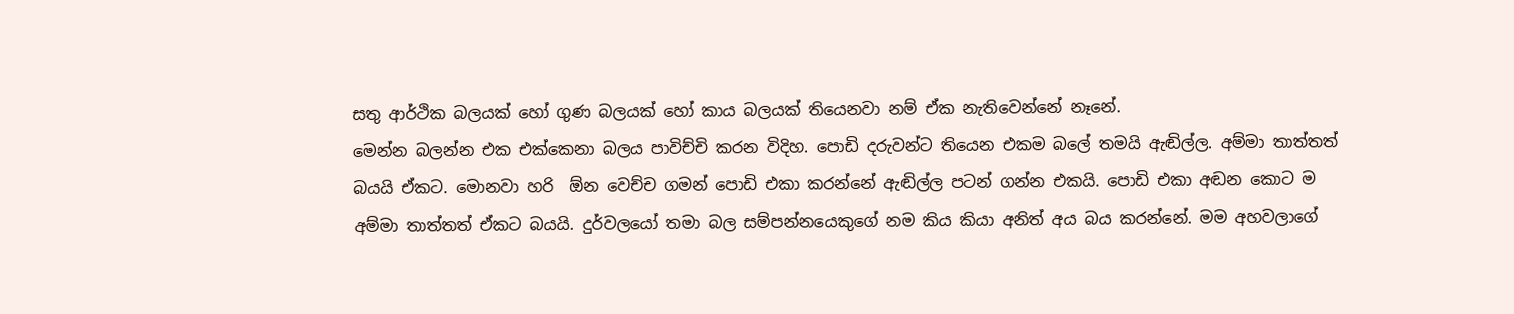සතු ආර්ථික බලයක් හෝ ගුණ බලයක් හෝ කාය බලයක් තියෙනවා නම් ඒක නැතිවෙන්නේ නෑනේ.
මෙන්න බලන්න එක එක්කෙනා බලය පාවිච්චි කරන විදිහ. පොඩි දරුවන්ට තියෙන එකම බලේ තමයි ඇඬිල්ල. අම්මා තාත්තත් බයයි ඒකට. මොනවා හරි  ඕන වෙච්ච ගමන් පොඩි එකා කරන්නේ ඇඬිල්ල පටන් ගන්න එකයි. පොඩි එකා අඬන කොට ම අම්මා තාත්තත් ඒකට බයයි. දුර්වලයෝ තමා බල සම්පන්නයෙකුගේ නම කිය කියා අනිත් අය බය කරන්නේ. මම අහවලාගේ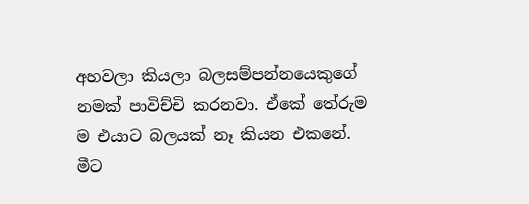අහවලා කියලා බලසම්පන්නයෙකුගේ නමක් පාවිච්චි කරනවා. ඒකේ තේරුම ම එයාට බලයක් නෑ කියන එකනේ. මීට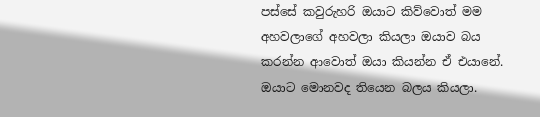පස්සේ කවුරුහරි ඔයාට කිව්වොත් මම අහවලාගේ අහවලා කියලා ඔයාව බය කරන්න ආවොත් ඔයා කියන්න ඒ එයානේ. ඔයාට මොනවද තියෙන බලය කියලා.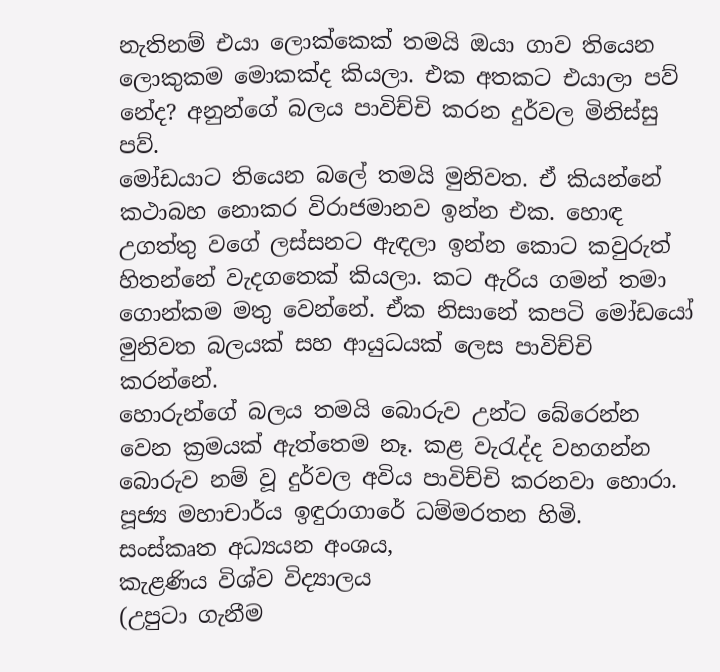නැතිනම් එයා ලොක්කෙක් තමයි ඔයා ගාව තියෙන ලොකුකම මොකක්ද කියලා. එක අතකට එයාලා පව් නේද? අනුන්ගේ බලය පාවිච්චි කරන දුර්වල මිනිස්සු පව්.
මෝඩයාට තියෙන බලේ තමයි මුනිවත. ඒ කියන්නේ කථාබහ නොකර විරාජමානව ඉන්න එක. හොඳ උගත්තු වගේ ලස්සනට ඇඳලා ඉන්න කොට කවුරුත් හිතන්නේ වැදගතෙක් කියලා. කට ඇරිය ගමන් තමා ගොන්කම මතු වෙන්නේ. ඒක නිසානේ කපටි මෝඩයෝ මුනිවත බලයක් සහ ආයුධයක් ලෙස පාවිච්චි කරන්නේ.
හොරුන්ගේ බලය තමයි බොරුව උන්ට බේරෙන්න වෙන ක්‍රමයක් ඇත්තෙම නෑ. කළ වැරැද්ද වහගන්න බොරුව නම් වූ දුර්වල අවිය පාවිච්චි කරනවා හොරා.
පූජ්‍ය මහාචාර්ය ඉඳුරාගාරේ ධම්මරතන හිමි.
සංස්කෘත අධ්‍යයන අංශය,
කැළණිය විශ්ව විද්‍යාලය
(උපුටා ගැනීම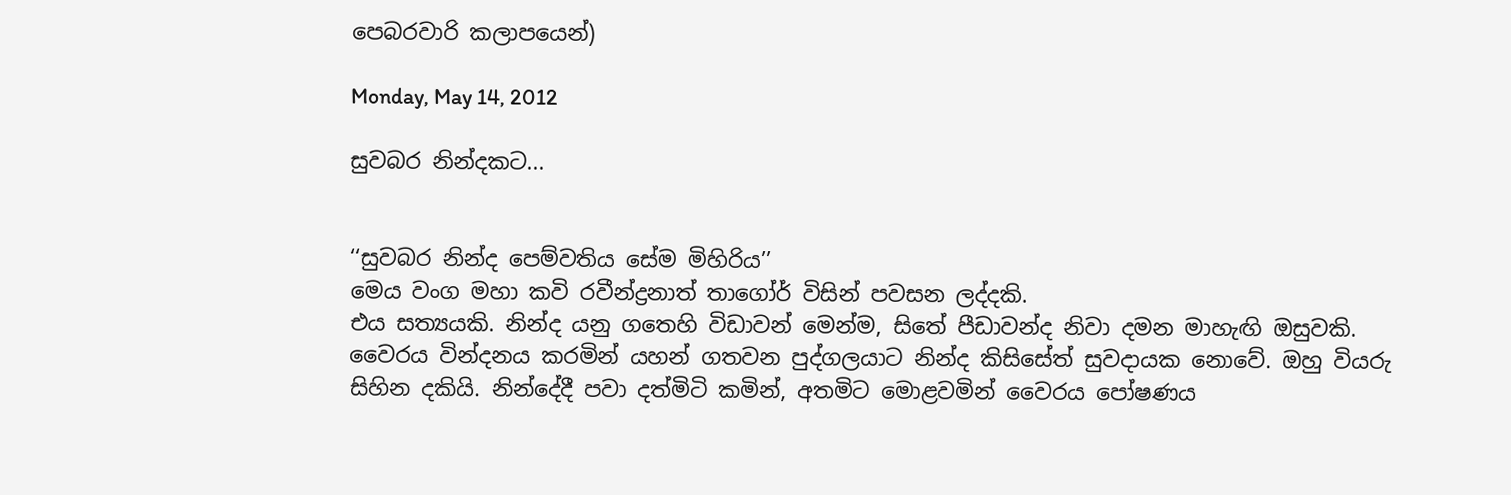පෙබරවාරි කලාපයෙන්)

Monday, May 14, 2012

සුවබර නින්දකට...


‘‘සුවබර නින්ද පෙම්වතිය සේම මිහිරිය’’
මෙය වංග මහා කවි රවීන්ද්‍රනාත් තාගෝර් විසින් පවසන ලද්දකි.
එය සත්‍යයකි. නින්ද යනු ගතෙහි විඩාවන් මෙන්ම, සිතේ පීඩාවන්ද නිවා දමන මාහැඟි ඔසුවකි.
වෛරය වින්දනය කරමින් යහන් ගතවන පුද්ගලයාට නින්ද කිසිසේත් සුවදායක නොවේ. ඔහු වියරු සිහින දකියි. නින්දේදී පවා දත්මිටි කමින්, අතමිට මොළවමින් වෛරය පෝෂණය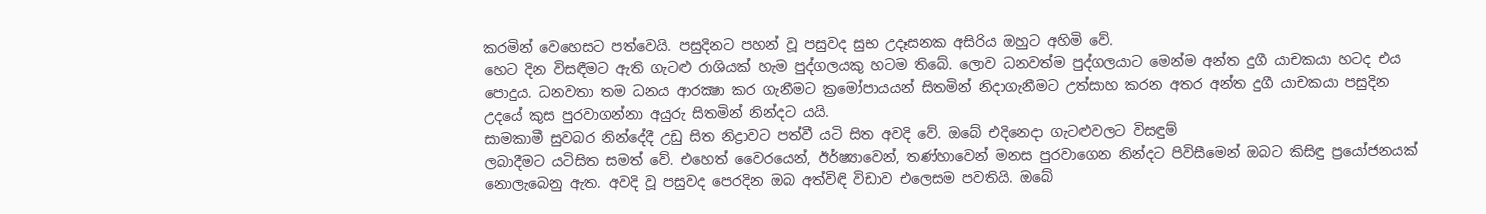කරමින් වෙහෙසට පත්වෙයි. පසුදිනට පහන් වූ පසුවද සුභ උදෑසනක අසිරිය ඔහුට අහිමි වේ.
හෙට දින විසඳීමට ඇති ගැටළු රාශියක් හැම පුද්ගලයකු හටම තිබේ. ලොව ධනවත්ම පුද්ගලයාට මෙන්ම අන්ත දුගී යාචකයා හටද එය පොදුය. ධනවතා තම ධනය ආරක්‍ෂා කර ගැනීමට ක්‍රමෝපායයන් සිතමින් නිදාගැනීමට උත්සාහ කරන අතර අන්ත දුගී යාචකයා පසුදින උදයේ කුස පුරවාගන්නා අයුරු සිතමින් නින්දට යයි.
සාමකාමී සුවබර නින්දේදී උඩු සිත නිද්‍රාවට පත්වී යටි සිත අවදි වේ. ඔබේ එදිනෙදා ගැටළුවලට විසඳුම්
ලබාදීමට යටිසිත සමත් වේ. එහෙත් වෛරයෙන්, ඊර්ෂ්‍යාවෙන්, තණ්හාවෙන් මනස පුරවාගෙන නින්දට පිවිසීමෙන් ඔබට කිසිඳු ප්‍රයෝජනයක් නොලැබෙනු ඇත. අවදි වූ පසුවද පෙරදින ඔබ අත්විඳි විඩාව එලෙසම පවතියි. ඔබේ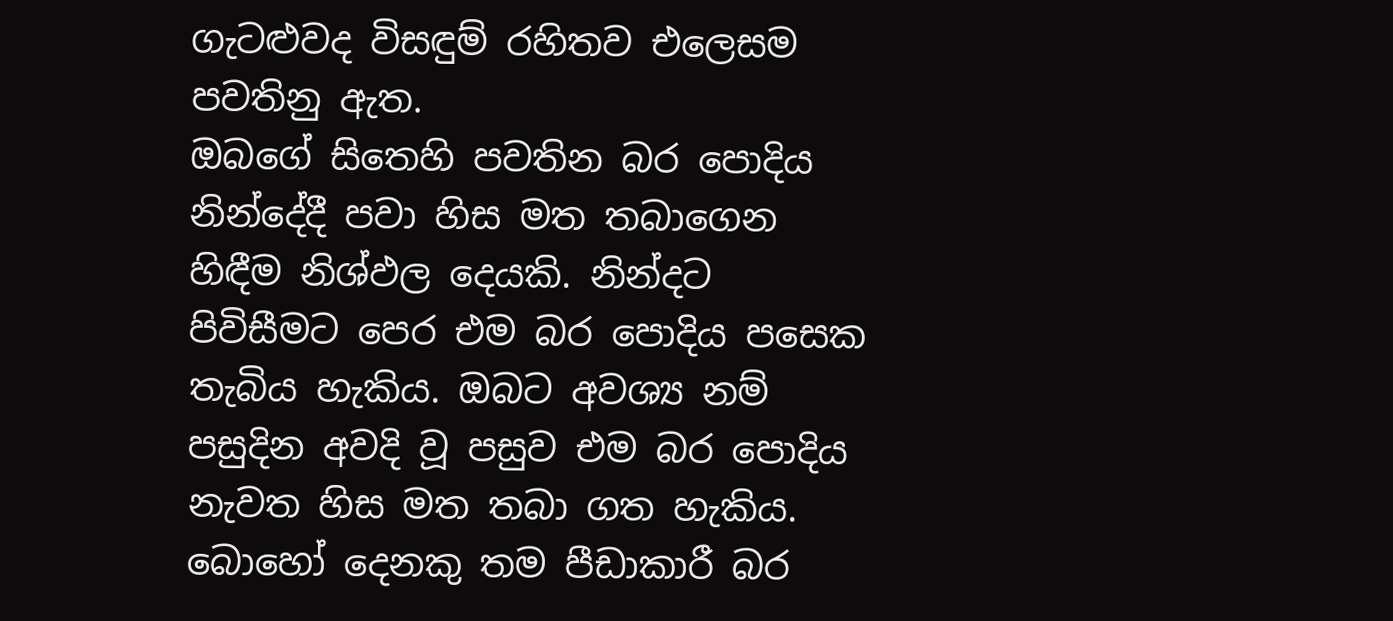ගැටළුවද විසඳුම් රහිතව එලෙසම පවතිනු ඇත.
ඔබගේ සිතෙහි පවතින බර පොදිය නින්දේදී පවා හිස මත තබාගෙන හිඳීම නිශ්ඵල දෙයකි. නින්දට පිවිසීමට පෙර එම බර පොදිය පසෙක තැබිය හැකිය. ඔබට අවශ්‍ය නම් පසුදින අවදි වූ පසුව එම බර පොදිය නැවත හිස මත තබා ගත හැකිය. බොහෝ දෙනකු තම පීඩාකාරී බර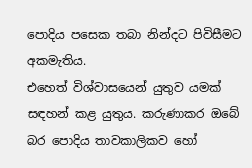පොදිය පසෙක තබා නින්දට පිවිසීමට අකමැතිය.
එහෙත් විශ්වාසයෙන් යුතුව යමක් සඳහන් කළ යුතුය. කරුණාකර ඔබේ බර පොදිය තාවකාලිකව හෝ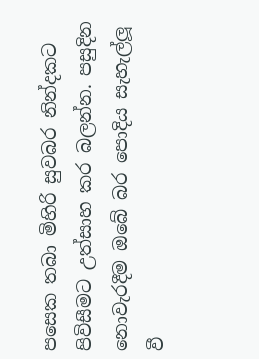පසෙක තබා මිහිරි සුවබර නින්දකට පිවිසීමට උත්සාහ කර බලන්න. පසුදින නොවැරදීම ඔබේ බර පොදිය සැහැල්ලූ වී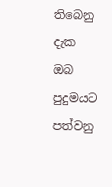තිබෙනු දැක ඔබ පුදුමයට පත්වනු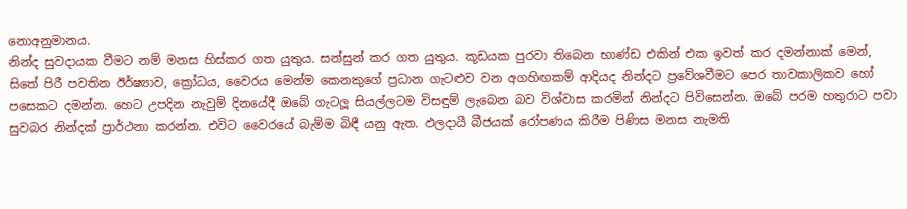නොඅනුමානය.
නින්ද සුවදායක වීමට නම් මනස හිස්කර ගත යුතුය. සන්සුන් කර ගත යුතුය. කූඩයක පුරවා තිබෙන භාණ්ඩ එකින් එක ඉවත් කර දමන්නාක් මෙන්, සිතේ පිරී පවතින ඊර්ෂ්‍යාව, ක්‍රෝධය, වෛරය මෙන්ම කෙනකුගේ ප්‍රධාන ගැටළුව වන අගහිඟකම් ආදියද නින්දට ප්‍රවේශවීමට පෙර තාවකාලිකව හෝ පසෙකට දමන්න. හෙට උපදින නැවුම් දිනයේදී ඔබේ ගැටලූ සියල්ලටම විසඳුම් ලැබෙන බව විශ්වාස කරමින් නින්දට පිවිසෙන්න. ඔබේ පරම හතුරාට පවා සුවබර නින්දක් ප්‍රාර්ථනා කරන්න. එවිට වෛරයේ බැම්ම බිඳී යනු ඇත. ඵලදායී බීජයක් රෝපණය කිරීම පිණිස මනස නැමති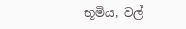භූමිය, වල්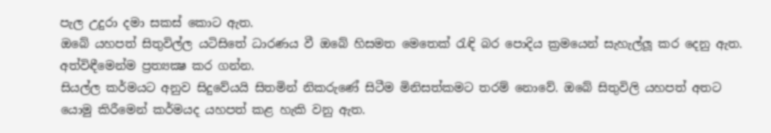පැල උදුරා දමා සකස් කොට ඇත.
ඔබේ යහපත් සිතුවිල්ල යටිසිතේ ධාරණය වී ඔබේ හිසමත මෙතෙක් රැඳි බර පොදිය ක්‍රමයෙන් සැහැල්ලූ කර දෙනු ඇත. අත්විඳීමෙන්ම ප්‍රත්‍යක්‍ෂ කර ගන්න.
සියල්ල කර්මයට අනුව සිදුවේයයි සිතමින් නිකරුණේ සිටීම මිනිසත්කමට තරම් නොවේ. ඔබේ සිතුවිලි යහපත් අතට යොමු කිරීමෙන් කර්මයද යහපත් කළ හැකි වනු ඇත.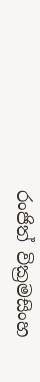රංජිත් වික්‍රමසිංහ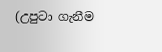(උපුටා ගැනීම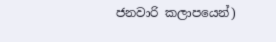ජනවාරි කලාපයෙන්)